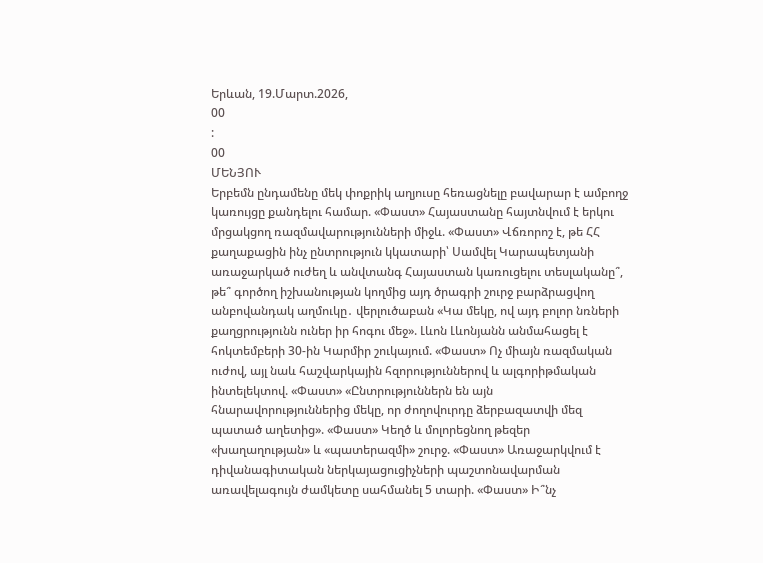Երևան, 19.Մարտ.2026,
00
:
00
ՄԵՆՅՈՒ
Երբեմն ընդամենը մեկ փոքրիկ աղյուսը հեռացնելը բավարար է ամբողջ կառույցը քանդելու համար. «Փաստ» Հայաստանը հայտնվում է երկու մրցակցող ռազմավարությունների միջև. «Փաստ» Վճռորոշ է, թե ՀՀ քաղաքացին ինչ ընտրություն կկատարի՝ Սամվել Կարապետյանի առաջարկած ուժեղ և անվտանգ Հայաստան կառուցելու տեսլականը՞, թե՞ գործող իշխանության կողմից այդ ծրագրի շուրջ բարձրացվող անբովանդակ աղմուկը․ վերլուծաբան «Կա մեկը, ով այդ բոլոր նռների քաղցրությունն ուներ իր հոգու մեջ». Լևոն Լևոնյանն անմահացել է հոկտեմբերի 30-ին Կարմիր շուկայում. «Փաստ» Ոչ միայն ռազմական ուժով, այլ նաև հաշվարկային հզորություններով և ալգորիթմական ինտելեկտով. «Փաստ» «Ընտրություններն են այն հնարավորություններից մեկը, որ ժողովուրդը ձերբազատվի մեզ պատած աղետից». «Փաստ» Կեղծ և մոլորեցնող թեզեր «խաղաղության» և «պատերազմի» շուրջ. «Փաստ» Առաջարկվում է դիվանագիտական ներկայացուցիչների պաշտոնավարման առավելագույն ժամկետը սահմանել 5 տարի. «Փաստ» Ի՞նչ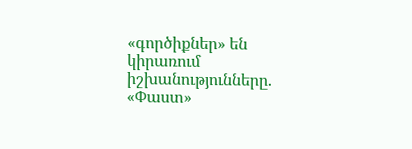«գործիքներ» են կիրառում իշխանությունները. «Փաստ»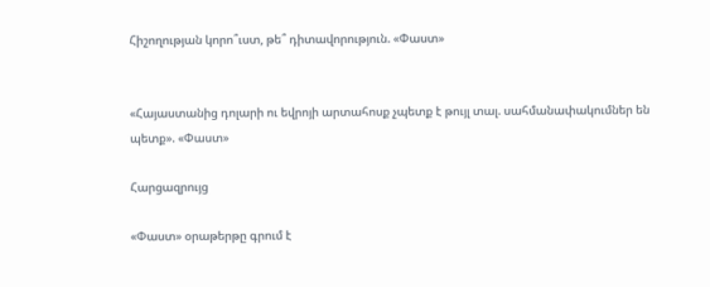Հիշողության կորո՞ւստ, թե՞ դիտավորություն. «Փաստ»


«Հայաստանից դոլարի ու եվրոյի արտահոսք չպետք է թույլ տալ. սահմանափակումներ են պետք». «Փաստ»

Հարցազրույց

«Փաստ» օրաթերթը գրում է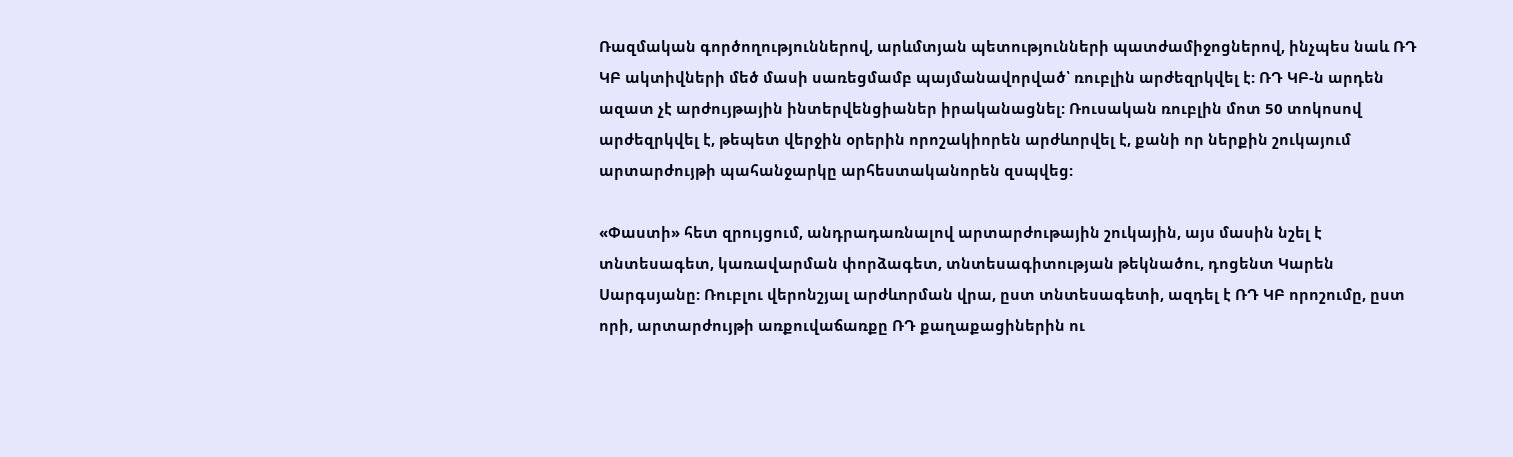Ռազմական գործողություններով, արևմտյան պետությունների պատժամիջոցներով, ինչպես նաև ՌԴ ԿԲ ակտիվների մեծ մասի սառեցմամբ պայմանավորված՝ ռուբլին արժեզրկվել է: ՌԴ ԿԲ-ն արդեն ազատ չէ արժույթային ինտերվենցիաներ իրականացնել: Ռուսական ռուբլին մոտ 50 տոկոսով արժեզրկվել է, թեպետ վերջին օրերին որոշակիորեն արժևորվել է, քանի որ ներքին շուկայում արտարժույթի պահանջարկը արհեստականորեն զսպվեց:

«Փաստի» հետ զրույցում, անդրադառնալով արտարժութային շուկային, այս մասին նշել է տնտեսագետ, կառավարման փորձագետ, տնտեսագիտության թեկնածու, դոցենտ Կարեն Սարգսյանը: Ռուբլու վերոնշյալ արժևորման վրա, ըստ տնտեսագետի, ազդել է ՌԴ ԿԲ որոշումը, ըստ որի, արտարժույթի առքուվաճառքը ՌԴ քաղաքացիներին ու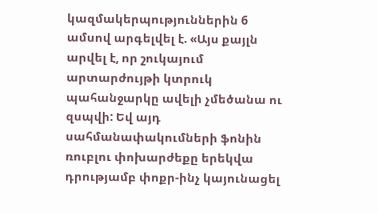կազմակերպություններին 6 ամսով արգելվել է. «Այս քայլն արվել է, որ շուկայում արտարժույթի կտրուկ պահանջարկը ավելի չմեծանա ու զսպվի: Եվ այդ սահմանափակումների ֆոնին ռուբլու փոխարժեքը երեկվա դրությամբ փոքր-ինչ կայունացել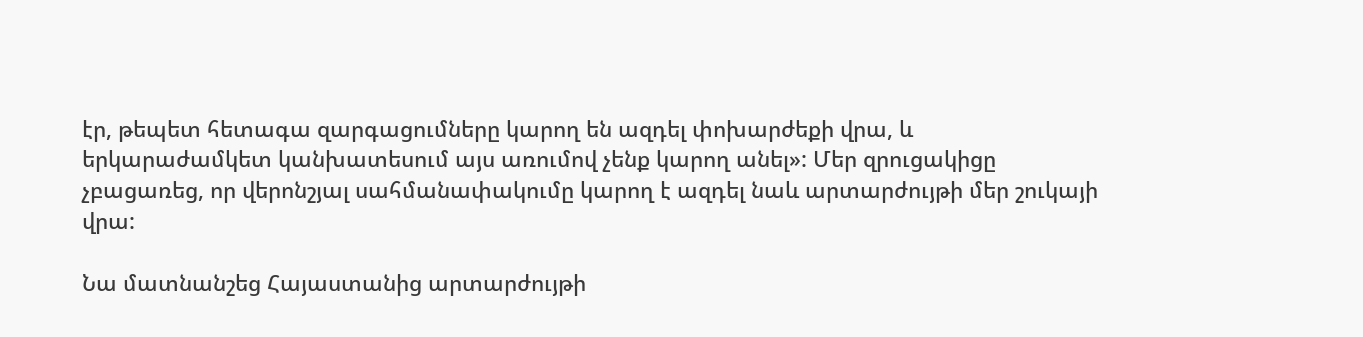էր, թեպետ հետագա զարգացումները կարող են ազդել փոխարժեքի վրա, և երկարաժամկետ կանխատեսում այս առումով չենք կարող անել»: Մեր զրուցակիցը չբացառեց, որ վերոնշյալ սահմանափակումը կարող է ազդել նաև արտարժույթի մեր շուկայի վրա:

Նա մատնանշեց Հայաստանից արտարժույթի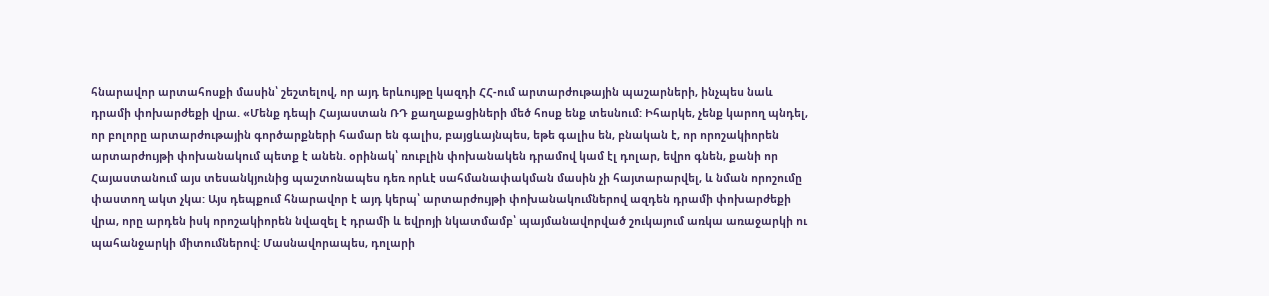հնարավոր արտահոսքի մասին՝ շեշտելով, որ այդ երևույթը կազդի ՀՀ-ում արտարժութային պաշարների, ինչպես նաև դրամի փոխարժեքի վրա. «Մենք դեպի Հայաստան ՌԴ քաղաքացիների մեծ հոսք ենք տեսնում: Իհարկե, չենք կարող պնդել, որ բոլորը արտարժութային գործարքների համար են գալիս, բայցևայնպես, եթե գալիս են, բնական է, որ որոշակիորեն արտարժույթի փոխանակում պետք է անեն. օրինակ՝ ռուբլին փոխանակեն դրամով կամ էլ դոլար, եվրո գնեն, քանի որ Հայաստանում այս տեսանկյունից պաշտոնապես դեռ որևէ սահմանափակման մասին չի հայտարարվել, և նման որոշումը փաստող ակտ չկա: Այս դեպքում հնարավոր է այդ կերպ՝ արտարժույթի փոխանակումներով ազդեն դրամի փոխարժեքի վրա, որը արդեն իսկ որոշակիորեն նվազել է դրամի և եվրոյի նկատմամբ՝ պայմանավորված շուկայում առկա առաջարկի ու պահանջարկի միտումներով: Մասնավորապես, դոլարի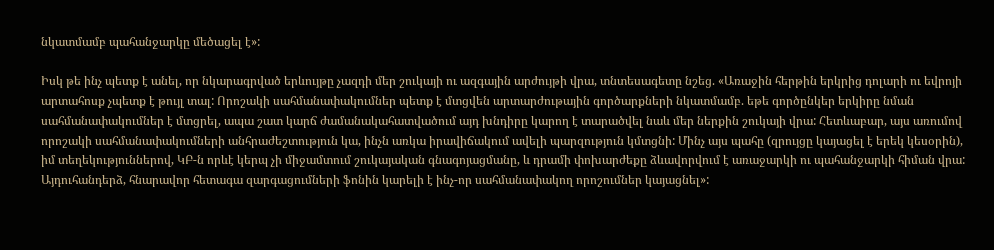նկատմամբ պահանջարկը մեծացել է»:

Իսկ թե ինչ պետք է անել, որ նկարագրված երևույթը չազդի մեր շուկայի ու ազգային արժույթի վրա, տնտեսագետը նշեց. «Առաջին հերթին երկրից դոլարի ու եվրոյի արտահոսք չպետք է թույլ տալ: Որոշակի սահմանափակումներ պետք է մտցվեն արտարժութային գործարքների նկատմամբ. եթե գործընկեր երկիրը նման սահմանափակումներ է մտցրել, ապա շատ կարճ ժամանակահատվածում այդ խնդիրը կարող է տարածվել նաև մեր ներքին շուկայի վրա: Հետևաբար, այս առումով որոշակի սահմանափակումների անհրաժեշտություն կա, ինչն առկա իրավիճակում ավելի պարզություն կմտցնի: Մինչ այս պահը (զրույցը կայացել է երեկ կեսօրին), իմ տեղեկություններով, ԿԲ-ն որևէ կերպ չի միջամտում շուկայական գնագոյացմանը, և դրամի փոխարժեքը ձևավորվում է առաջարկի ու պահանջարկի հիման վրա: Այդուհանդերձ, հնարավոր հետագա զարգացումների ֆոնին կարելի է ինչ-որ սահմանափակող որոշումներ կայացնել»: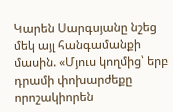Կարեն Սարգսյանը նշեց մեկ այլ հանգամանքի մասին. «Մյուս կողմից՝ երբ դրամի փոխարժեքը որոշակիորեն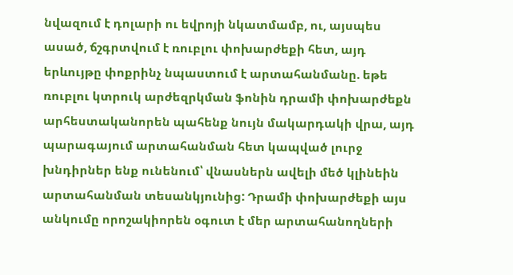նվազում է դոլարի ու եվրոյի նկատմամբ, ու, այսպես ասած, ճշգրտվում է ռուբլու փոխարժեքի հետ, այդ երևույթը փոքրինչ նպաստում է արտահանմանը. եթե ռուբլու կտրուկ արժեզրկման ֆոնին դրամի փոխարժեքն արհեստականորեն պահենք նույն մակարդակի վրա, այդ պարագայում արտահանման հետ կապված լուրջ խնդիրներ ենք ունենում՝ վնասներն ավելի մեծ կլինեին արտահանման տեսանկյունից: Դրամի փոխարժեքի այս անկումը որոշակիորեն օգուտ է մեր արտահանողների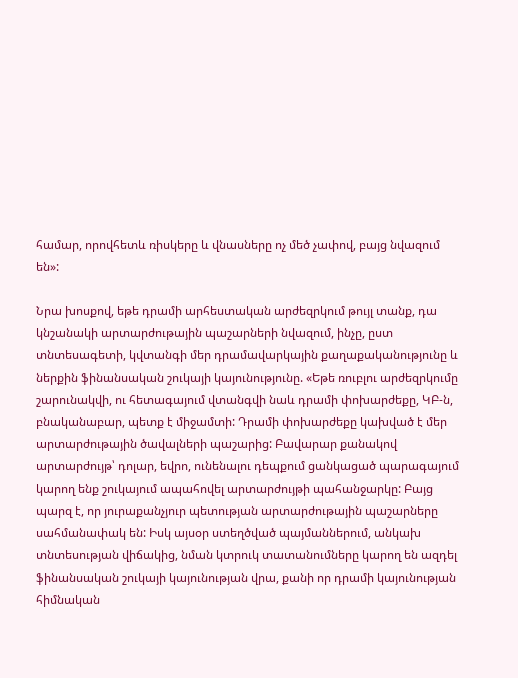համար, որովհետև ռիսկերը և վնասները ոչ մեծ չափով, բայց նվազում են»:

Նրա խոսքով, եթե դրամի արհեստական արժեզրկում թույլ տանք, դա կնշանակի արտարժութային պաշարների նվազում, ինչը, ըստ տնտեսագետի, կվտանգի մեր դրամավարկային քաղաքականությունը և ներքին ֆինանսական շուկայի կայունությունը. «Եթե ռուբլու արժեզրկումը շարունակվի, ու հետագայում վտանգվի նաև դրամի փոխարժեքը, ԿԲ-ն, բնականաբար, պետք է միջամտի: Դրամի փոխարժեքը կախված է մեր արտարժութային ծավալների պաշարից: Բավարար քանակով արտարժույթ՝ դոլար, եվրո, ունենալու դեպքում ցանկացած պարագայում կարող ենք շուկայում ապահովել արտարժույթի պահանջարկը: Բայց պարզ է, որ յուրաքանչյուր պետության արտարժութային պաշարները սահմանափակ են: Իսկ այսօր ստեղծված պայմաններում, անկախ տնտեսության վիճակից, նման կտրուկ տատանումները կարող են ազդել ֆինանսական շուկայի կայունության վրա, քանի որ դրամի կայունության հիմնական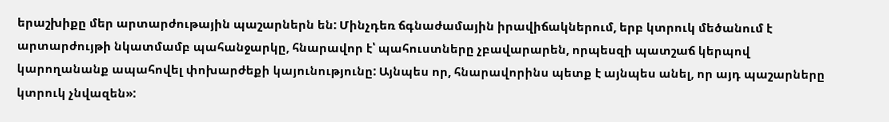երաշխիքը մեր արտարժութային պաշարներն են: Մինչդեռ ճգնաժամային իրավիճակներում, երբ կտրուկ մեծանում է արտարժույթի նկատմամբ պահանջարկը, հնարավոր է՝ պահուստները չբավարարեն, որպեսզի պատշաճ կերպով կարողանանք ապահովել փոխարժեքի կայունությունը: Այնպես որ, հնարավորինս պետք է այնպես անել, որ այդ պաշարները կտրուկ չնվազեն»: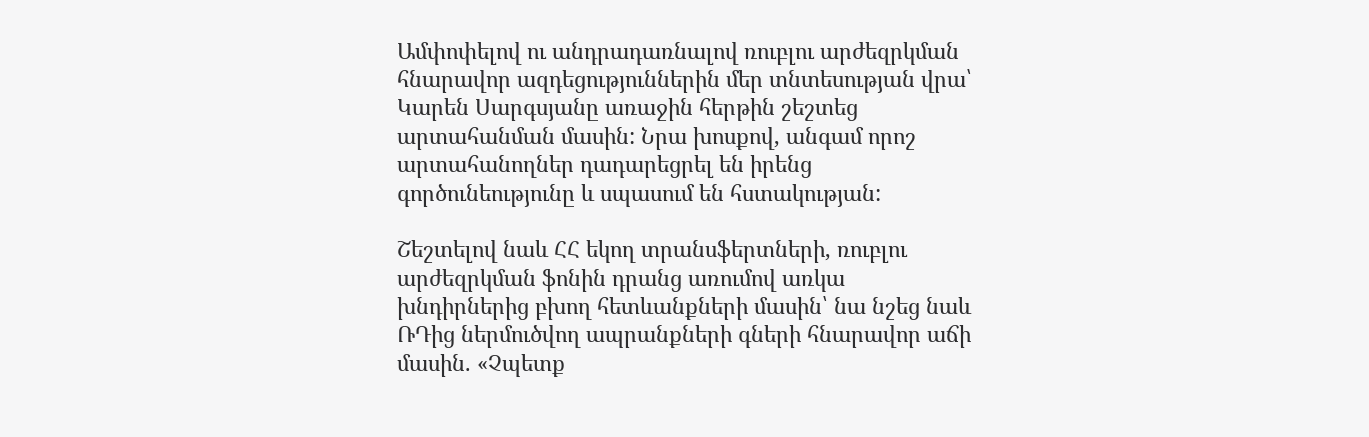Ամփոփելով ու անդրադառնալով ռուբլու արժեզրկման հնարավոր ազդեցություններին մեր տնտեսության վրա՝ Կարեն Սարգսյանը առաջին հերթին շեշտեց արտահանման մասին: Նրա խոսքով, անգամ որոշ արտահանողներ դադարեցրել են իրենց գործունեությունը և սպասում են հստակության:

Շեշտելով նաև ՀՀ եկող տրանսֆերտների, ռուբլու արժեզրկման ֆոնին դրանց առումով առկա խնդիրներից բխող հետևանքների մասին՝ նա նշեց նաև ՌԴից ներմուծվող ապրանքների գների հնարավոր աճի մասին. «Չպետք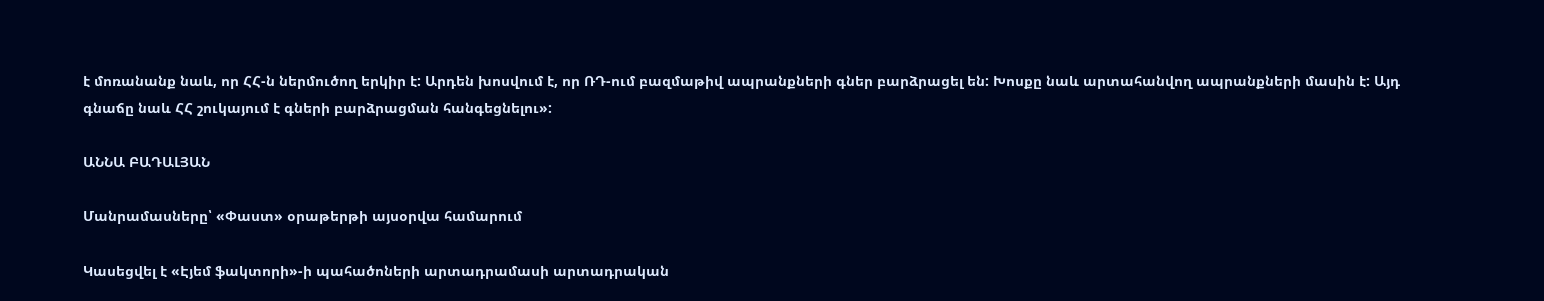է մոռանանք նաև, որ ՀՀ-ն ներմուծող երկիր է: Արդեն խոսվում է, որ ՌԴ-ում բազմաթիվ ապրանքների գներ բարձրացել են: Խոսքը նաև արտահանվող ապրանքների մասին է: Այդ գնաճը նաև ՀՀ շուկայում է գների բարձրացման հանգեցնելու»:

ԱՆՆԱ ԲԱԴԱԼՅԱՆ

Մանրամասները՝ «Փաստ» օրաթերթի այսօրվա համարում

Կասեցվել է «Էյեմ ֆակտորի»-ի պահածոների արտադրամասի արտադրական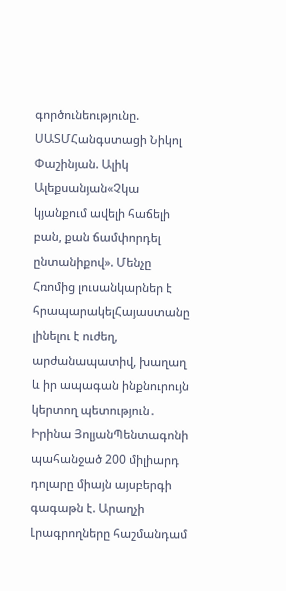գործունեությունը. ՍԱՏՄՀանգստացի Նիկոլ Փաշինյան. Ալիկ Ալեքսանյան«Չկա կյանքում ավելի հաճելի բան, քան ճամփորդել ընտանիքով». Մենչը Հռոմից լուսանկարներ է հրապարակելՀայաստանը լինելու է ուժեղ, արժանապատիվ, խաղաղ և իր ապագան ինքնուրույն կերտող պետություն․ Իրինա ՅոլյանՊենտագոնի պահանջած 200 միլիարդ դոլարը միայն այսբերգի գագաթն է. Արաղչի Լրագրողները հաշմանդամ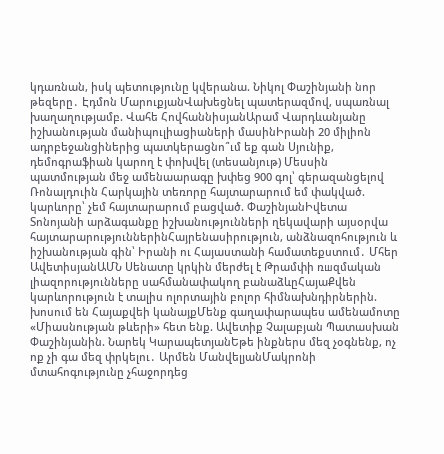կդառնան, իսկ պետությունը կվերանա. Նիկոլ Փաշինյանի նոր թեզերը․ Էդմոն ՄարուքյանՎախեցնել պատերազմով, սպառնալ խաղաղությամբ. Վահե ՀովհաննիսյանԱրամ Վարդևանյանը իշխանության մանիպուլիացիաների մասինԻրանի 20 միլիոն ադրբեջանցիներից պատկերացնո՞ւմ եք գան Սյունիք, դեմոգրաֆիան կարող է փոխվել (տեսանյութ) Մեսսին պատմության մեջ ամենաարագը խփեց 900 գոլ՝ գերազանցելով Ռոնալդուին Հարկային տեռnրը հայտարարում եմ փակված. կարևորը՝ չեմ հայտարարում բացված. ՓաշինյանԻվետա Տոնոյանի արձագանքը իշխանությունների ղեկավարի այսօրվա հայտարարություններինՀայրենասիրություն, անձնազոհություն և իշխանության գին՝ Իրանի ու Հայաստանի համատեքստում․ Մհեր ԱվետիսյանԱՄՆ Սենատը կրկին մերժել է Թրամփի ռшզմական լիազորությունները սահմանափակող բանաձևըՀայաՔվեն կարևորություն է տալիս ոլորտային բոլոր հիմնախնդիրներին. խոսում են Հայաքվեի կանայքՄենք գաղափարապես ամենամոտը «Միասնության թևերի» հետ ենք. Ավետիք Չալաբյան Պատասխան Փաշինյանին. Նարեկ ԿարապետյանԵթե ինքներս մեզ չօգնենք, ոչ ոք չի գա մեզ փրկելու․ Արմեն ՄանվելյանՄակրոնի մտահոգությունը չհաջորդեց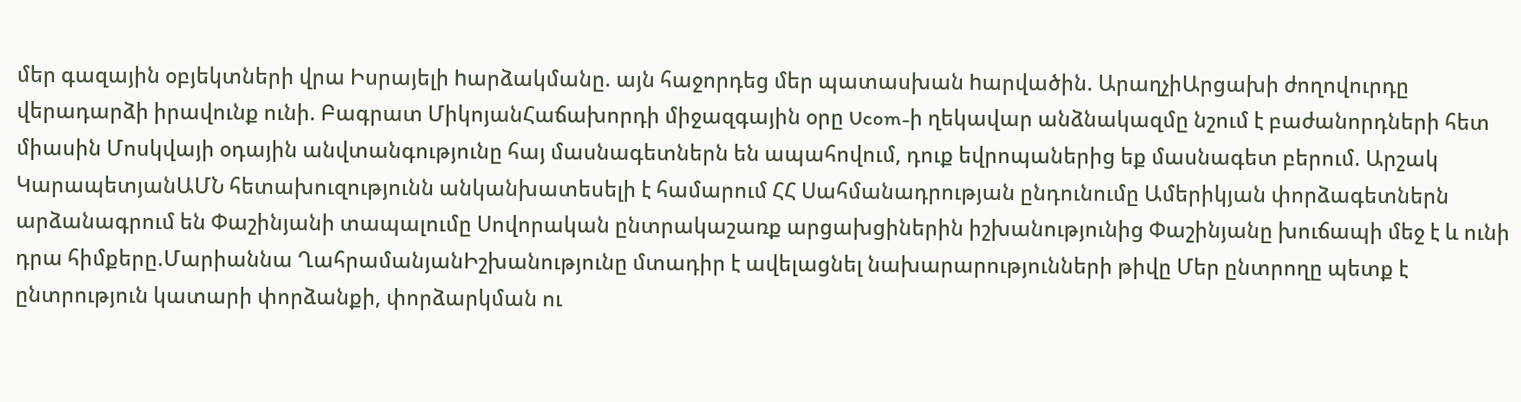մեր գազային օբյեկտների վրա Իսրայելի hարձակմանը. այն հաջորդեց մեր պատասխան hարվածին. ԱրաղչիԱրցախի ժողովուրդը վերադարձի իրավունք ունի. Բագրատ ՄիկոյանՀաճախորդի միջազգային օրը Ucom-ի ղեկավար անձնակազմը նշում է բաժանորդների հետ միասին Մոսկվայի օդային անվտանգությունը հայ մասնագետներն են ապահովում, դուք եվրոպաներից եք մասնագետ բերում. Արշակ ԿարապետյանԱՄՆ հետախուզությունն անկանխատեսելի է համարում ՀՀ Սահմանադրության ընդունումը Ամերիկյան փորձագետներն արձանագրում են Փաշինյանի տապալումը Սովորական ընտրակաշառք արցախցիներին իշխանությունից Փաշինյանը խուճապի մեջ է և ունի դրա հիմքերը.Մարիաննա ՂահրամանյանԻշխանությունը մտադիր է ավելացնել նախարարությունների թիվը Մեր ընտրողը պետք է ընտրություն կատարի փորձանքի, փորձարկման ու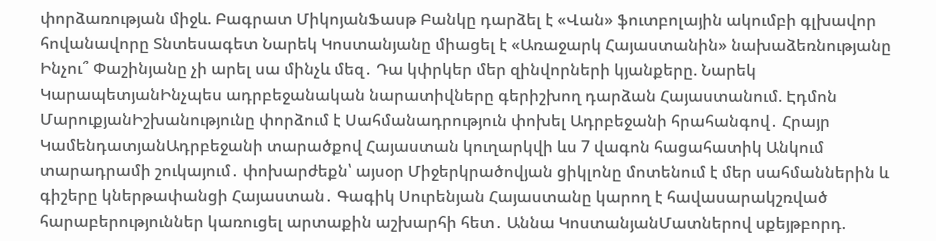փորձառության միջև. Բագրատ ՄիկոյանՖասթ Բանկը դարձել է «Վան» ֆուտբոլային ակումբի գլխավոր հովանավորը Տնտեսագետ Նարեկ Կոստանյանը միացել է «Առաջարկ Հայաստանին» նախաձեռնությանը Ինչու՞ Փաշինյանը չի արել սա մինչև մեզ․ Դա կփրկեր մեր զինվորների կյանքերը. Նարեկ ԿարապետյանԻնչպես ադրբեջանական նարատիվները գերիշխող դարձան Հայաստանում. Էդմոն ՄարուքյանԻշխանությունը փորձում է Սահմանադրություն փոխել Ադրբեջանի հրահանգով․ Հրայր ԿամենդատյանԱդրբեջանի տարածքով Հայաստան կուղարկվի ևս 7 վագոն հացահատիկ Անկում տարադրամի շուկայում․ փոխարժեքն՝ այսօր Միջերկրածովյան ցիկլոնը մոտենում է մեր սահմաններին և գիշերը կներթափանցի Հայաստան․ Գագիկ Սուրենյան Հայաստանը կարող է հավասարակշռված հարաբերություններ կառուցել արտաքին աշխարհի հետ․ Աննա ԿոստանյանՄատներով սքեյթբորդ.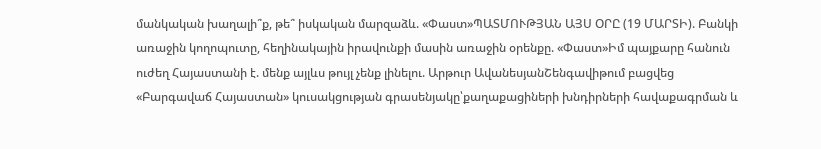մանկական խաղալի՞ք, թե՞ իսկական մարզաձև. «Փաստ»ՊԱՏՄՈՒԹՅԱՆ ԱՅՍ ՕՐԸ (19 ՄԱՐՏԻ). Բանկի առաջին կողոպուտը, հեղինակային իրավունքի մասին առաջին օրենքը. «Փաստ»Իմ պայքարը հանուն ուժեղ Հայաստանի է. մենք այլևս թույլ չենք լինելու. Արթուր ԱվանեսյանՇենգավիթում բացվեց «Բարգավաճ Հայաստան» կուսակցության գրասենյակը՝քաղաքացիների խնդիրների հավաքագրման և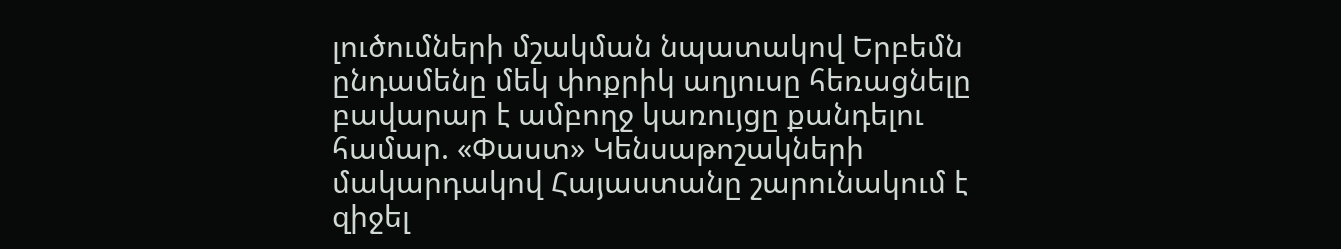լուծումների մշակման նպատակով Երբեմն ընդամենը մեկ փոքրիկ աղյուսը հեռացնելը բավարար է ամբողջ կառույցը քանդելու համար. «Փաստ» Կենսաթոշակների մակարդակով Հայաստանը շարունակում է զիջել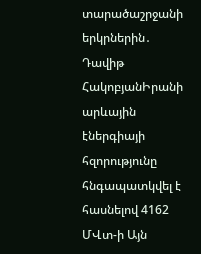տարածաշրջանի երկրներին․ Դավիթ ՀակոբյանԻրանի արևային էներգիայի հզորությունը հնգապատկվել է հասնելով 4162 ՄՎտ-ի Այն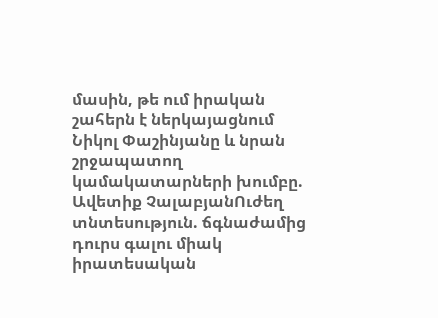մասին, թե ում իրական շահերն է ներկայացնում Նիկոլ Փաշինյանը և նրան շրջապատող կամակատարների խումբը. Ավետիք ՉալաբյանՈւժեղ տնտեսություն. ճգնաժամից դուրս գալու միակ իրատեսական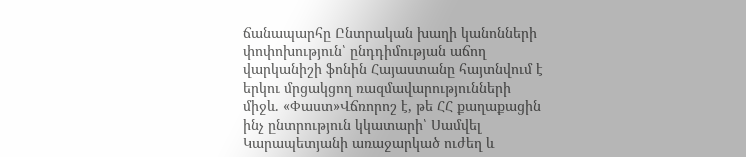ճանապարհը Ընտրական խաղի կանոնների փոփոխություն՝ ընդդիմության աճող վարկանիշի ֆոնին Հայաստանը հայտնվում է երկու մրցակցող ռազմավարությունների միջև. «Փաստ»Վճռորոշ է, թե ՀՀ քաղաքացին ինչ ընտրություն կկատարի՝ Սամվել Կարապետյանի առաջարկած ուժեղ և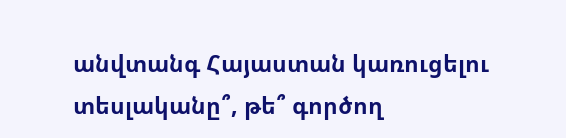անվտանգ Հայաստան կառուցելու տեսլականը՞, թե՞ գործող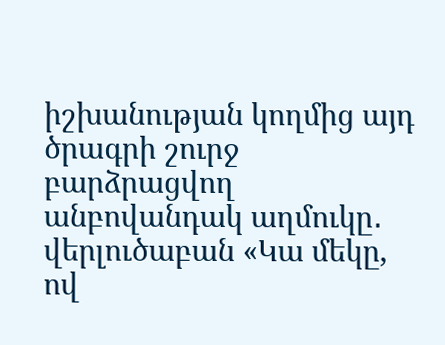իշխանության կողմից այդ ծրագրի շուրջ բարձրացվող անբովանդակ աղմուկը․ վերլուծաբան «Կա մեկը, ով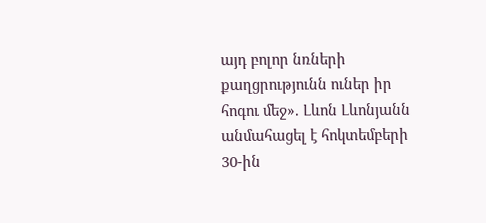այդ բոլոր նռների քաղցրությունն ուներ իր հոգու մեջ». Լևոն Լևոնյանն անմահացել է հոկտեմբերի 30-ին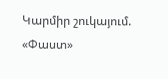Կարմիր շուկայում. «Փաստ»